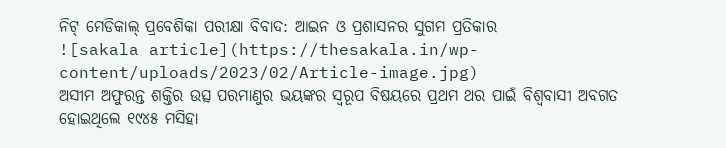ନିଟ୍ ମେଡିକାଲ୍ ପ୍ରବେଶିକା ପରୀକ୍ଷା ବିବାଦ: ଆଇନ ଓ ପ୍ରଶାସନର ସୁଗମ ପ୍ରତିକାର
![sakala article](https://thesakala.in/wp-content/uploads/2023/02/Article-image.jpg)
ଅସୀମ ଅଫୁରନ୍ତ ଶକ୍ତିର ଉତ୍ସ ପରମାଣୁର ଭୟଙ୍କର ସ୍ୱରୂପ ବିଷୟରେ ପ୍ରଥମ ଥର ପାଇଁ ବିଶ୍ୱବାସୀ ଅବଗତ ହୋଇଥିଲେ ୧୯୪୫ ମସିହା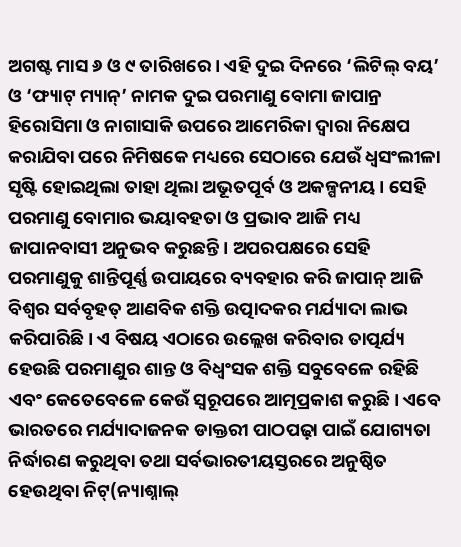ଅଗଷ୍ଟ ମାସ ୬ ଓ ୯ ତାରିଖରେ। ଏହି ଦୁଇ ଦିନରେ ‘ଲିଟିଲ୍ ବୟ’ ଓ ‘ଫ୍ୟାଟ୍ ମ୍ୟାନ୍’ ନାମକ ଦୁଇ ପରମାଣୁ ବୋମା ଜାପାନ୍ର ହିରୋସିମା ଓ ନାଗାସାକି ଉପରେ ଆମେରିକା ଦ୍ୱାରା ନିକ୍ଷେପ କରାଯିବା ପରେ ନିମିଷକେ ମଧ୍ୟରେ ସେଠାରେ ଯେଉଁ ଧ୍ୱସଂଲୀଳା ସୃଷ୍ଟି ହୋଇଥିଲା ତାହା ଥିଲା ଅଭୂତପୂର୍ବ ଓ ଅକଳ୍ପନୀୟ। ସେହି ପରମାଣୁ ବୋମାର ଭୟାବହତା ଓ ପ୍ରଭାବ ଆଜି ମଧ୍ୟ ଜାପାନବାସୀ ଅନୁଭବ କରୁଛନ୍ତି। ଅପରପକ୍ଷରେ ସେହି ପରମାଣୁକୁ ଶାନ୍ତିପୂର୍ଣ୍ଣ ଉପାୟରେ ବ୍ୟବହାର କରି ଜାପାନ୍ ଆଜି ବିଶ୍ୱର ସର୍ବବୃହତ୍ ଆଣବିକ ଶକ୍ତି ଉତ୍ପାଦକର ମର୍ଯ୍ୟାଦା ଲାଭ କରିପାରିଛି। ଏ ବିଷୟ ଏଠାରେ ଉଲ୍ଲେଖ କରିବାର ତାତ୍ପର୍ଯ୍ୟ ହେଉଛି ପରମାଣୁର ଶାନ୍ତ ଓ ବିଧ୍ୱଂସକ ଶକ୍ତି ସବୁବେଳେ ରହିଛି ଏବଂ କେତେବେଳେ କେଉଁ ସ୍ୱରୂପରେ ଆତ୍ମପ୍ରକାଶ କରୁଛି। ଏବେ ଭାରତରେ ମର୍ଯ୍ୟାଦାଜନକ ଡାକ୍ତରୀ ପାଠପଢ଼ା ପାଇଁ ଯୋଗ୍ୟତା ନିର୍ଦ୍ଧାରଣ କରୁଥିବା ତଥା ସର୍ବଭାରତୀୟସ୍ତରରେ ଅନୁଷ୍ଠିତ ହେଉଥିବା ନିଟ୍(ନ୍ୟାଶ୍ନାଲ୍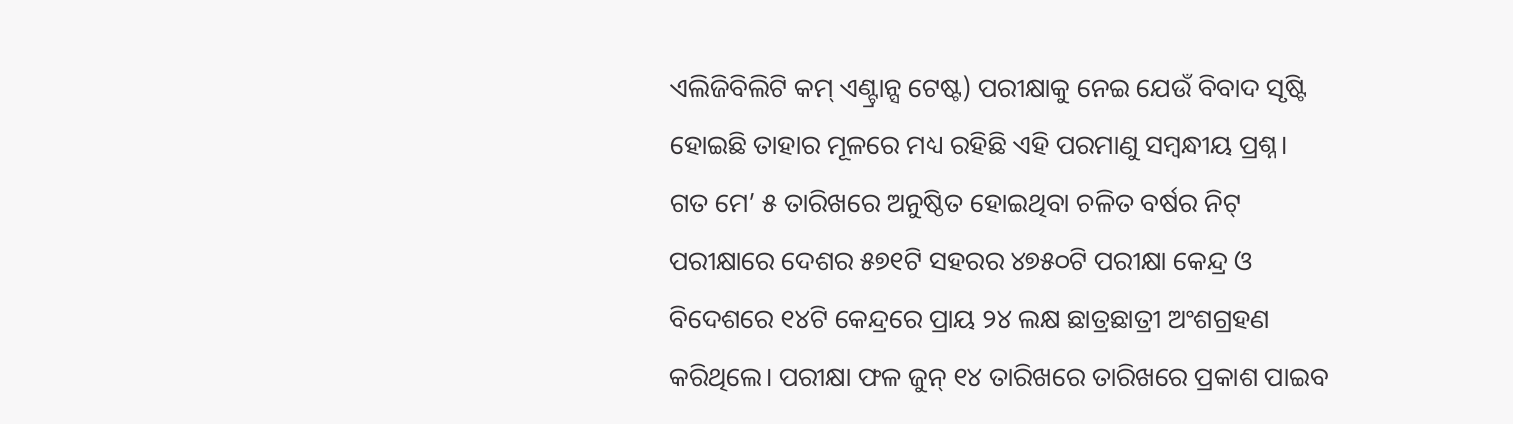ଏଲିଜିବିଲିଟି କମ୍ ଏଣ୍ଟ୍ରାନ୍ସ ଟେଷ୍ଟ) ପରୀକ୍ଷାକୁ ନେଇ ଯେଉଁ ବିବାଦ ସୃଷ୍ଟି ହୋଇଛି ତାହାର ମୂଳରେ ମଧ୍ୟ ରହିଛି ଏହି ପରମାଣୁ ସମ୍ବନ୍ଧୀୟ ପ୍ରଶ୍ନ।
ଗତ ମେ’ ୫ ତାରିଖରେ ଅନୁଷ୍ଠିତ ହୋଇଥିବା ଚଳିତ ବର୍ଷର ନିଟ୍ ପରୀକ୍ଷାରେ ଦେଶର ୫୭୧ଟି ସହରର ୪୭୫୦ଟି ପରୀକ୍ଷା କେନ୍ଦ୍ର ଓ ବିଦେଶରେ ୧୪ଟି କେନ୍ଦ୍ରରେ ପ୍ରାୟ ୨୪ ଲକ୍ଷ ଛାତ୍ରଛାତ୍ରୀ ଅଂଶଗ୍ରହଣ କରିଥିଲେ। ପରୀକ୍ଷା ଫଳ ଜୁନ୍ ୧୪ ତାରିଖରେ ତାରିଖରେ ପ୍ରକାଶ ପାଇବ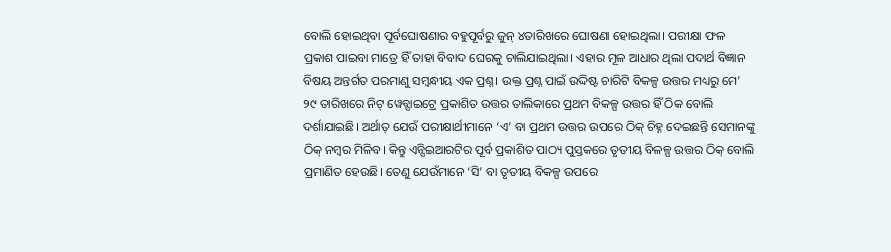ବୋଲି ହୋଇଥିବା ପୂର୍ବଘୋଷଣାର ବହୁପୂର୍ବରୁ ଜୁନ୍ ୪ତାରିଖରେ ଘୋଷଣା ହୋଇଥିଲା। ପରୀକ୍ଷା ଫଳ ପ୍ରକାଶ ପାଇବା ମାତ୍ରେ ହିଁ ତାହା ବିବାଦ ଘେରକୁ ଚାଲିଯାଇଥିଲା। ଏହାର ମୂଳ ଆଧାର ଥିଲା ପଦାର୍ଥ ବିଜ୍ଞାନ ବିଷୟ ଅନ୍ତର୍ଗତ ପରମାଣୁ ସମ୍ବନ୍ଧୀୟ ଏକ ପ୍ରଶ୍ନ। ଉକ୍ତ ପ୍ରଶ୍ନ ପାଇଁ ଉଦ୍ଦିଷ୍ଟ ଚାରିଟି ବିକଳ୍ପ ଉତ୍ତର ମଧ୍ୟରୁ ମେ’ ୨୯ ତାରିଖରେ ନିଟ୍ ୱେବ୍ସାଇଟ୍ରେ ପ୍ରକାଶିତ ଉତ୍ତର ତାଲିକାରେ ପ୍ରଥମ ବିକଳ୍ପ ଉତ୍ତର ହିଁ ଠିକ ବୋଲି ଦର୍ଶାଯାଇଛି। ଅର୍ଥାତ୍ ଯେଉଁ ପରୀକ୍ଷାର୍ଥୀମାନେ ‘ଏ’ ବା ପ୍ରଥମ ଉତ୍ତର ଉପରେ ଠିକ୍ ଚିହ୍ନ ଦେଇଛନ୍ତି ସେମାନଙ୍କୁ ଠିକ୍ ନମ୍ବର ମିଳିବ। କିନ୍ତୁ ଏନ୍ସିଇଆରଟିର ପୂର୍ବ ପ୍ରକାଶିତ ପାଠ୍ୟ ପୁସ୍ତକରେ ତୃତୀୟ ବିଳଳ୍ପ ଉତ୍ତର ଠିକ୍ ବୋଲି ପ୍ରମାଣିତ ହେଉଛି। ତେଣୁ ଯେଉଁମାନେ ‘ସି’ ବା ତୃତୀୟ ବିକଳ୍ପ ଉପରେ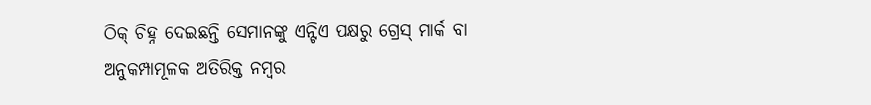ଠିକ୍ ଚିହ୍ନ ଦେଇଛନ୍ତି ସେମାନଙ୍କୁ ଏନ୍ଟିଏ ପକ୍ଷରୁ ଗ୍ରେସ୍ ମାର୍କ ବା ଅନୁକମ୍ପାମୂଳକ ଅତିରିକ୍ତ ନମ୍ବର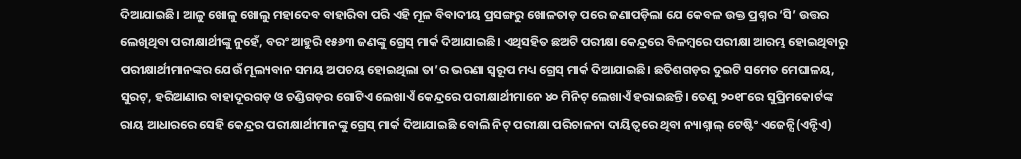ଦିଆଯାଇଛି। ଆଳୁ ଖୋଳୁ ଖୋଲୁ ମହାଦେବ ବାହାରିବା ପରି ଏହି ମୂଳ ବିବାଦୀୟ ପ୍ରସଙ୍ଗରୁ ଖୋଳତାଡ଼ ପରେ ଜଣାପଡ଼ିଲା ଯେ କେବଳ ଉକ୍ତ ପ୍ରଶ୍ନର ‘ସି’ ଉତ୍ତର ଲେଖିଥିବା ପରୀକ୍ଷାର୍ଥୀଙ୍କୁ ନୁହେଁ, ବରଂ ଆହୁରି ୧୫୬୩ ଜଣଙ୍କୁ ଗ୍ରେସ୍ ମାର୍କ ଦିଆଯାଇଛି। ଏଥିସହିତ ଛଅଟି ପରୀକ୍ଷା କେନ୍ଦ୍ରରେ ବିଳମ୍ବରେ ପରୀକ୍ଷା ଆରମ୍ଭ ହୋଇଥିବାରୁ ପରୀକ୍ଷାର୍ଥୀମାନଙ୍କର ଯେଉଁ ମୂଲ୍ୟବାନ ସମୟ ଅପଚୟ ହୋଇଥିଲା ତା’ର ଭରଣା ସ୍ୱରୂପ ମଧ୍ୟ ଗ୍ରେସ୍ ମାର୍କ ଦିଆଯାଇଛି। ଛତିଶଗଡ଼ର ଦୁଇଟି ସମେତ ମେଘାଳୟ, ସୁରଟ୍, ହରିଆଣାର ବାହାଦୂରଗଡ଼ ଓ ଚଣ୍ଡିଗଡ଼ର ଗୋଟିଏ ଲେଖାଏଁ କେନ୍ଦ୍ରରେ ପରୀକ୍ଷାର୍ଥୀମାନେ ୪୦ ମିନିଟ୍ ଲେଖାଏଁ ହରାଇଛନ୍ତି। ତେଣୁ ୨୦୧୮ରେ ସୁପ୍ରିମକୋର୍ଟଙ୍କ ରାୟ ଆଧାରରେ ସେହି କେନ୍ଦ୍ରର ପରୀକ୍ଷାର୍ଥୀମାନଙ୍କୁ ଗ୍ରେସ୍ ମାର୍କ ଦିଆଯାଇଛି ବୋଲି ନିଟ୍ ପରୀକ୍ଷା ପରିଚାଳନା ଦାୟିତ୍ୱରେ ଥିବା ନ୍ୟାଶ୍ନାଲ୍ ଟେଷ୍ଟିଂ ଏଜେନ୍ସି(ଏନ୍ଟିଏ)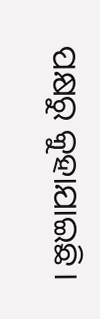ପକ୍ଷରୁ କୁହାଯାଇଛି।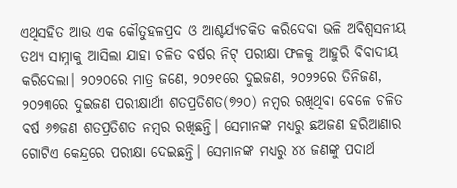ଏଥିସହିତ ଆଉ ଏକ କୌତୁହଳପ୍ରଦ ଓ ଆଶ୍ଚର୍ଯ୍ୟଚକିତ କରିଦେବା ଭଳି ଅବିଶ୍ୱସନୀୟ ତଥ୍ୟ ସାମ୍ନାକୁ ଆସିଲା ଯାହା ଚଳିତ ବର୍ଷର ନିଟ୍ ପରୀକ୍ଷା ଫଳକୁ ଆହୁରି ବିବାଦୀୟ କରିଦେଲା। ୨୦୨୦ରେ ମାତ୍ର ଜଣେ, ୨୦୨୧ରେ ଦୁଇଜଣ, ୨୦୨୨ରେ ତିନିଜଣ, ୨୦୨୩ରେ ଦୁଇଜଣ ପରୀକ୍ଷାର୍ଥୀ ଶତପ୍ରତିଶତ(୭୨୦) ନମ୍ବର ରଖିଥିବା ବେଳେ ଚଳିତ ବର୍ଷ ୬୭ଜଣ ଶତପ୍ରତିଶତ ନମ୍ବର ରଖିଛନ୍ତି। ସେମାନଙ୍କ ମଧ୍ୟରୁ ଛଅଜଣ ହରିଆଣାର ଗୋଟିଏ କେନ୍ଦ୍ରରେ ପରୀକ୍ଷା ଦେଇଛନ୍ତି। ସେମାନଙ୍କ ମଧ୍ୟରୁ ୪୪ ଜଣଙ୍କୁ ପଦାର୍ଥ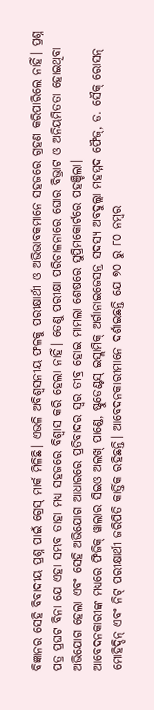ବିଜ୍ଞାନର ସେହି ବିବାଦୀୟ ପ୍ରଶ୍ନ ପାଇଁ ଗ୍ରେସ୍ ମାର୍କ ମିଳିଛି। ଏଭଳି ଅବିଶ୍ୱସନୀୟ ଫଳକୁ ପରୀକ୍ଷାର୍ଥୀ ଓ ଅଭିଭାବକମାନେ ସହଜରେ ଗ୍ରହଣ କରିପାରିଲେ ନାହିଁ। ପ୍ରଶ୍ନ ପତ୍ର ପ୍ରଘଟ ବିନା ଯେ ଏହା ସମ୍ଭବ ତାହା ମଧ୍ୟ ସହଜରେ ବିଶ୍ୱାସ କରି ହେଲା ନାହିଁ। ତେଣୁ ପରୀକ୍ଷା ପରିଚାଳନାରେ ଘୋର ବିଭ୍ରାଟ ଓ ଅନିୟମିତତା ହୋଇଥିବା ଅଭିଯୋଗ ହେଲା ଏବଂ ସେହି ଅଭିଯୋଗ ଆଧାରରେ ପ୍ରତିବାଦର ସ୍ୱର ତୀବ୍ର ହୋଇ ମାମଲା ଶେଷରେ ସୁପ୍ରିମକୋର୍ଟରେ ପହଞ୍ଚିଲା।
ଆବେଦନକାରୀଙ୍କ ମଧ୍ୟରେ ଫିଜିକ୍ ୱାଲାର ସିଇଓ ଅଲଖ୍ ପାଣ୍ଡେ, ଷ୍ଟୁଡେଣ୍ଟସ୍ ଇସ୍ଲାମିକ୍ ଅର୍ଗାନାଇଜେସନ୍ର ସଦସ୍ୟ ଅବଦୁଲ୍ଲା ମହମ୍ମଦ ଫୈଜ୍, ଡ. ସୈକ୍ ରୋସନ୍ ମୋହିଦ୍ଦିନ୍ ଏବଂ ନିଟ୍ ପରୀକ୍ଷାର୍ଥୀ ଜରିପିତି କାର୍ତ୍ତିକ ରହିଛନ୍ତି। ଆବେଦନକାରୀମାନେ ଦର୍ଶାଇଛନ୍ତି ଯେ ୭୦ ରୁ ୮୦ ନମ୍ବର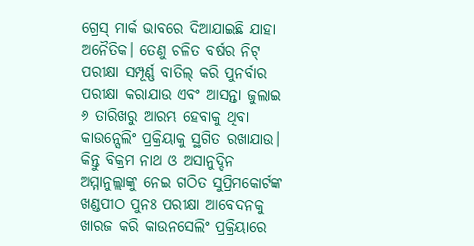ଗ୍ରେସ୍ ମାର୍କ ଭାବରେ ଦିଆଯାଇଛି ଯାହା ଅନୈତିକ। ତେଣୁ ଚଳିତ ବର୍ଷର ନିଟ୍ ପରୀକ୍ଷା ସମ୍ପୂର୍ଣ୍ଣ ବାତିଲ୍ କରି ପୁନର୍ବାର ପରୀକ୍ଷା କରାଯାଉ ଏବଂ ଆସନ୍ତା ଜୁଲାଇ ୬ ତାରିଖରୁ ଆରମ୍ଭ ହେବାକୁ ଥିବା କାଉନ୍ସେଲିଂ ପ୍ରକ୍ରିୟାକୁ ସ୍ଥଗିତ ରଖାଯାଉ। କିନ୍ତୁ ବିକ୍ରମ ନାଥ ଓ ଅସାନୁଦ୍ଦିନ ଅମ୍ମାନୁଲ୍ଲାଙ୍କୁ ନେଇ ଗଠିତ ସୁପ୍ରିମକୋର୍ଟଙ୍କ ଖଣ୍ଡପୀଠ ପୁନଃ ପରୀକ୍ଷା ଆବେଦନକୁ ଖାରଜ କରି କାଉନସେଲିଂ ପ୍ରକ୍ରିୟାରେ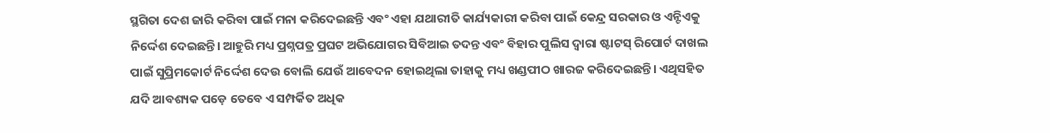ସ୍ଥଗିତା ଦେଶ ଜାରି କରିବା ପାଇଁ ମନା କରିଦେଇଛନ୍ତି ଏବଂ ଏହା ଯଥାରୀତି କାର୍ଯ୍ୟକାରୀ କରିବା ପାଇଁ କେନ୍ଦ୍ର ସରକାର ଓ ଏନ୍ଟିଏକୁ ନିର୍ଦ୍ଦେଶ ଦେଇଛନ୍ତି। ଆହୁରି ମଧ୍ୟ ପ୍ରଶ୍ନପତ୍ର ପ୍ରଘଟ ଅଭିଯୋଗର ସିବିଆଇ ତଦନ୍ତ ଏବଂ ବିହାର ପୁଲିସ ଦ୍ୱାରା ଷ୍ଟାଟସ୍ ରିପୋର୍ଟ ଦାଖଲ ପାଇଁ ସୁପ୍ରିମକୋର୍ଟ ନିର୍ଦ୍ଦେଶ ଦେଉ ବୋଲି ଯେଉଁ ଆବେଦନ ହୋଇଥିଲା ତାହାକୁ ମଧ୍ୟ ଖଣ୍ଡପୀଠ ଖାରଜ କରିଦେଇଛନ୍ତି। ଏଥିସହିତ ଯଦି ଆବଶ୍ୟକ ପଡ଼େ ତେବେ ଏ ସମ୍ପର୍କିତ ଅଧିକ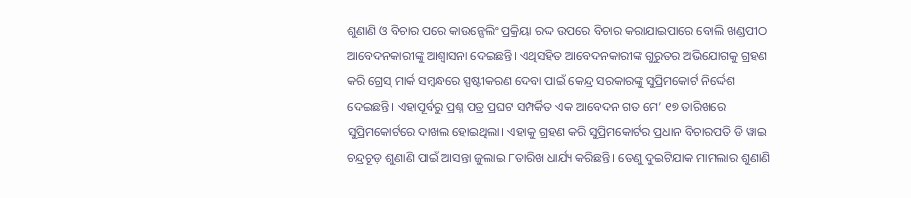ଶୁଣାଣି ଓ ବିଚାର ପରେ କାଉନ୍ସେଲିଂ ପ୍ରକ୍ରିୟା ରଦ୍ଦ ଉପରେ ବିଚାର କରାଯାଇପାରେ ବୋଲି ଖଣ୍ଡପୀଠ ଆବେଦନକାରୀଙ୍କୁ ଆଶ୍ୱାସନା ଦେଇଛନ୍ତି। ଏଥିସହିତ ଆବେଦନକାରୀଙ୍କ ଗୁରୁତର ଅଭିଯୋଗକୁ ଗ୍ରହଣ କରି ଗ୍ରେସ୍ ମାର୍କ ସମ୍ବନ୍ଧରେ ସ୍ପଷ୍ଟୀକରଣ ଦେବା ପାଇଁ କେନ୍ଦ୍ର ସରକାରଙ୍କୁ ସୁପ୍ରିମକୋର୍ଟ ନିର୍ଦ୍ଦେଶ ଦେଇଛନ୍ତି। ଏହାପୂର୍ବରୁ ପ୍ରଶ୍ନ ପତ୍ର ପ୍ରଘଟ ସମ୍ପର୍କିତ ଏକ ଆବେଦନ ଗତ ମେ’ ୧୭ ତାରିଖରେ ସୁପ୍ରିମକୋର୍ଟରେ ଦାଖଲ ହୋଇଥିଲା। ଏହାକୁ ଗ୍ରହଣ କରି ସୁପ୍ରିମକୋର୍ଟର ପ୍ରଧାନ ବିଚାରପତି ଡି ୱାଇ ଚନ୍ଦ୍ରଚୂଡ଼ ଶୁଣାଣି ପାଇଁ ଆସନ୍ତା ଜୁଲାଇ ୮ତାରିଖ ଧାର୍ଯ୍ୟ କରିଛନ୍ତି। ତେଣୁ ଦୁଇଟିଯାକ ମାମଲାର ଶୁଣାଣି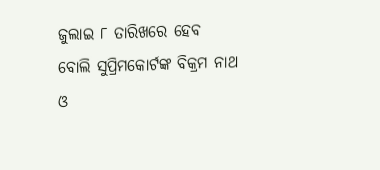ଜୁଲାଇ ୮ ତାରିଖରେ ହେବ ବୋଲି ସୁପ୍ରିମକୋର୍ଟଙ୍କ ବିକ୍ରମ ନାଥ ଓ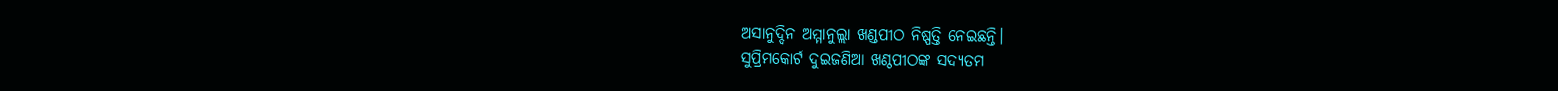ଅସାନୁଦ୍ଦିନ ଅମ୍ମାନୁଲ୍ଲା ଖଣ୍ଡପୀଠ ନିଷ୍ପତ୍ତି ନେଇଛନ୍ତି।
ସୁପ୍ରିମକୋର୍ଟ ଦୁଇଜଣିଆ ଖଣ୍ଠପୀଠଙ୍କ ସଦ୍ୟତମ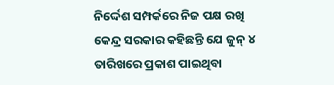ନିର୍ଦ୍ଦେଶ ସମ୍ପର୍କରେ ନିଜ ପକ୍ଷ ରଖି କେନ୍ଦ୍ର ସରକାର କହିଛନ୍ତି ଯେ ଜୁନ୍ ୪ ତାରିଖରେ ପ୍ରକାଶ ପାଇଥିବା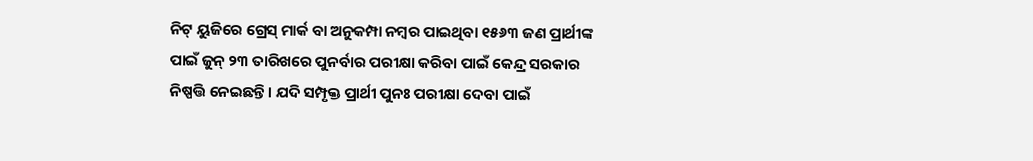ନିଟ୍ ୟୁଜିରେ ଗ୍ରେସ୍ ମାର୍କ ବା ଅନୁକମ୍ପା ନମ୍ବର ପାଇଥିବା ୧୫୬୩ ଜଣ ପ୍ରାର୍ଥୀଙ୍କ ପାଇଁ ଜୁନ୍ ୨୩ ତାରିଖରେ ପୁନର୍ବାର ପରୀକ୍ଷା କରିବା ପାଇଁ କେନ୍ଦ୍ର ସରକାର ନିଷ୍ପତ୍ତି ନେଇଛନ୍ତି। ଯଦି ସମ୍ପୃକ୍ତ ପ୍ରାର୍ଥୀ ପୁନଃ ପରୀକ୍ଷା ଦେବା ପାଇଁ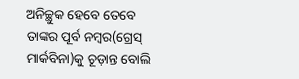ଅନିଚ୍ଛୁକ ହେବେ ତେବେ ତାଙ୍କର ପୂର୍ବ ନମ୍ବର(ଗ୍ରେସ୍ ମାର୍କବିନା)କୁ ଚୂଡ଼ାନ୍ତ ବୋଲି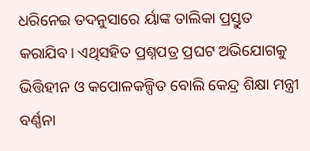ଧରିନେଇ ତଦନୁସାରେ ର୍ୟାଙ୍କ ତାଲିକା ପ୍ରସ୍ତୁତ କରାଯିବ। ଏଥିସହିତ ପ୍ରଶ୍ନପତ୍ର ପ୍ରଘଟ ଅଭିଯୋଗକୁ ଭିତ୍ତିହୀନ ଓ କପୋଳକଳ୍ପିତ ବୋଲି କେନ୍ଦ୍ର ଶିକ୍ଷା ମନ୍ତ୍ରୀ ବର୍ଣ୍ଣନା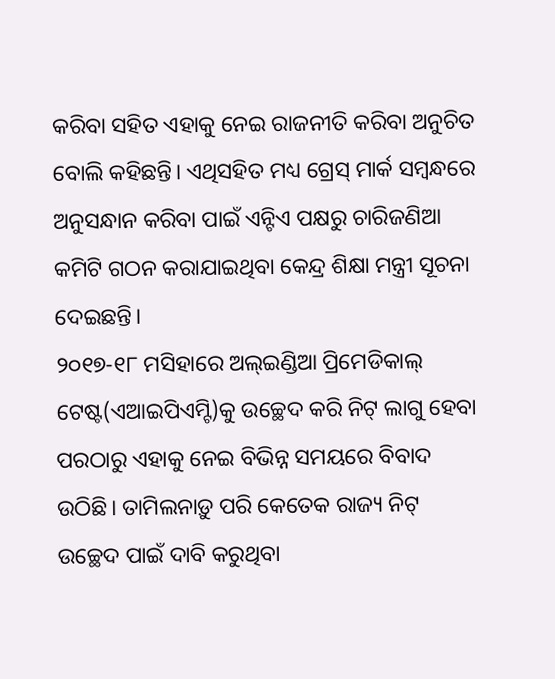କରିବା ସହିତ ଏହାକୁ ନେଇ ରାଜନୀତି କରିବା ଅନୁଚିତ ବୋଲି କହିଛନ୍ତି। ଏଥିସହିତ ମଧ୍ୟ ଗ୍ରେସ୍ ମାର୍କ ସମ୍ବନ୍ଧରେ ଅନୁସନ୍ଧାନ କରିବା ପାଇଁ ଏନ୍ଟିଏ ପକ୍ଷରୁ ଚାରିଜଣିଆ କମିଟି ଗଠନ କରାଯାଇଥିବା କେନ୍ଦ୍ର ଶିକ୍ଷା ମନ୍ତ୍ରୀ ସୂଚନା ଦେଇଛନ୍ତି।
୨୦୧୭-୧୮ ମସିହାରେ ଅଲ୍ଇଣ୍ଡିଆ ପ୍ରିମେଡିକାଲ୍ ଟେଷ୍ଟ(ଏଆଇପିଏମ୍ଟି)କୁ ଉଚ୍ଛେଦ କରି ନିଟ୍ ଲାଗୁ ହେବା ପରଠାରୁ ଏହାକୁ ନେଇ ବିଭିନ୍ନ ସମୟରେ ବିବାଦ ଉଠିଛି। ତାମିଲନାଡ଼ୁ ପରି କେତେକ ରାଜ୍ୟ ନିଟ୍ ଉଚ୍ଛେଦ ପାଇଁ ଦାବି କରୁଥିବା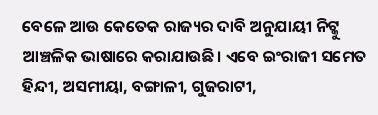ବେଳେ ଆଉ କେତେକ ରାଜ୍ୟର ଦାବି ଅନୁଯାୟୀ ନିଟ୍କୁ ଆଞ୍ଚଳିକ ଭାଷାରେ କରାଯାଉଛି। ଏବେ ଇଂରାଜୀ ସମେତ ହିନ୍ଦୀ, ଅସମୀୟା, ବଙ୍ଗାଳୀ, ଗୁଜରାଟୀ,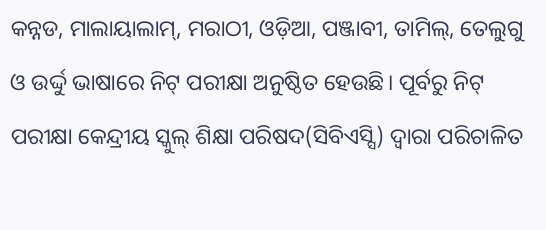କନ୍ନଡ, ମାଲାୟାଲାମ୍, ମରାଠୀ, ଓଡ଼ିଆ, ପଞ୍ଜାବୀ, ତାମିଲ୍, ତେଲୁଗୁ ଓ ଉର୍ଦ୍ଦୁ ଭାଷାରେ ନିଟ୍ ପରୀକ୍ଷା ଅନୁଷ୍ଠିତ ହେଉଛି। ପୂର୍ବରୁ ନିଟ୍ ପରୀକ୍ଷା କେନ୍ଦ୍ରୀୟ ସ୍କୁଲ୍ ଶିକ୍ଷା ପରିଷଦ(ସିବିଏସ୍ସି) ଦ୍ୱାରା ପରିଚାଳିତ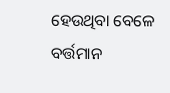ହେଉଥିବା ବେଳେ ବର୍ତ୍ତମାନ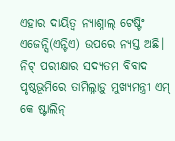ଏହାର ଦାୟିତ୍ୱ ନ୍ୟାଶ୍ନାଲ୍ ଟେଷ୍ଟିଂ ଏଜେନ୍ସି(ଏନ୍ଟିଏ) ଉପରେ ନ୍ୟସ୍ତ ଅଛି।
ନିଟ୍ ପରୀକ୍ଷାର ସଦ୍ୟତମ ବିବାଦ ପୃଷ୍ଠଭୂମିରେ ତାମିଲ୍ନାଡ଼ୁ ମୁଖ୍ୟମନ୍ତ୍ରୀ ଏମ୍ କେ ଷ୍ଟାଲିନ୍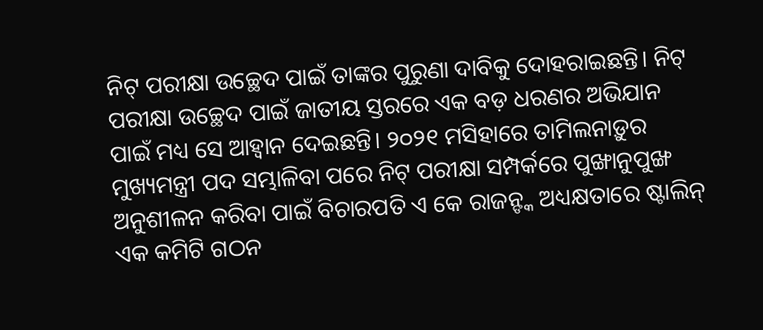ନିଟ୍ ପରୀକ୍ଷା ଉଚ୍ଛେଦ ପାଇଁ ତାଙ୍କର ପୁରୁଣା ଦାବିକୁ ଦୋହରାଇଛନ୍ତି। ନିଟ୍ ପରୀକ୍ଷା ଉଚ୍ଛେଦ ପାଇଁ ଜାତୀୟ ସ୍ତରରେ ଏକ ବଡ଼ ଧରଣର ଅଭିଯାନ ପାଇଁ ମଧ୍ୟ ସେ ଆହ୍ୱାନ ଦେଇଛନ୍ତି। ୨୦୨୧ ମସିହାରେ ତାମିଲନାଡ଼ୁର ମୁଖ୍ୟମନ୍ତ୍ରୀ ପଦ ସମ୍ଭାଳିବା ପରେ ନିଟ୍ ପରୀକ୍ଷା ସମ୍ପର୍କରେ ପୁଙ୍ଖାନୁପୁଙ୍ଖ ଅନୁଶୀଳନ କରିବା ପାଇଁ ବିଚାରପତି ଏ କେ ରାଜନ୍ଙ୍କ ଅଧ୍ୟକ୍ଷତାରେ ଷ୍ଟାଲିନ୍ ଏକ କମିଟି ଗଠନ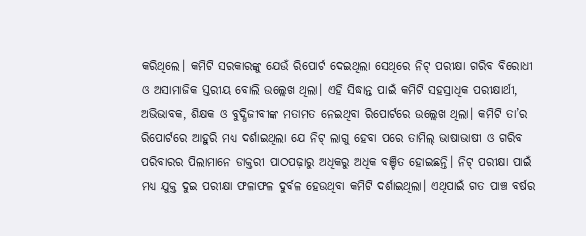କରିଥିଲେ। କମିଟି ସରକାରଙ୍କୁ ଯେଉଁ ରିପୋର୍ଟ ଦେଇଥିଲା ସେଥିରେ ନିଟ୍ ପରୀକ୍ଷା ଗରିବ ବିରୋଧୀ ଓ ଅସାମାଜିକ ସ୍ତରୀୟ ବୋଲି ଉଲ୍ଲେଖ ଥିଲା। ଏହି ସିଦ୍ଧାନ୍ତ ପାଇଁ କମିଟି ସହସ୍ରାଧିକ ପରୀକ୍ଷାର୍ଥୀ, ଅଭିଭାବକ, ଶିକ୍ଷକ ଓ ବୁଦ୍ଧିଜୀବୀଙ୍କ ମତାମତ ନେଇଥିବା ରିପୋର୍ଟରେ ଉଲ୍ଲେଖ ଥିଲା। କମିଟି ତା’ର ରିପୋର୍ଟରେ ଆହୁରି ମଧ୍ୟ ଦର୍ଶାଇଥିଲା ଯେ ନିଟ୍ ଲାଗୁ ହେବା ପରେ ତାମିଲ୍ ଭାଷାଭାଷୀ ଓ ଗରିବ ପରିବାରର ପିଲାମାନେ ଡାକ୍ତରୀ ପାଠପଢ଼ାରୁ ଅଧିକରୁ ଅଧିକ ବଞ୍ଚିତ ହୋଇଛନ୍ତି। ନିଟ୍ ପରୀକ୍ଷା ପାଇଁ ମଧ୍ୟ ଯୁକ୍ତ ଦୁଇ ପରୀକ୍ଷା ଫଳାଫଳ ଦୁର୍ବଳ ହେଉଥିବା କମିଟି ଦର୍ଶାଇଥିଲା। ଏଥିପାଇଁ ଗତ ପାଞ୍ଚ ବର୍ଷର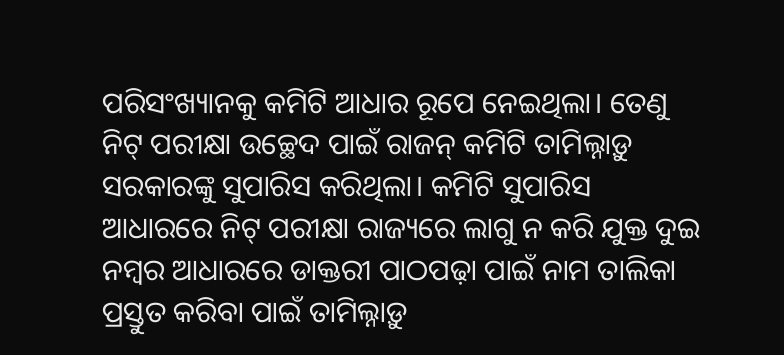ପରିସଂଖ୍ୟାନକୁ କମିଟି ଆଧାର ରୂପେ ନେଇଥିଲା। ତେଣୁ ନିଟ୍ ପରୀକ୍ଷା ଉଚ୍ଛେଦ ପାଇଁ ରାଜନ୍ କମିଟି ତାମିଲ୍ନାଡ଼ୁ ସରକାରଙ୍କୁ ସୁପାରିସ କରିଥିଲା। କମିଟି ସୁପାରିସ ଆଧାରରେ ନିଟ୍ ପରୀକ୍ଷା ରାଜ୍ୟରେ ଲାଗୁ ନ କରି ଯୁକ୍ତ ଦୁଇ ନମ୍ବର ଆଧାରରେ ଡାକ୍ତରୀ ପାଠପଢ଼ା ପାଇଁ ନାମ ତାଲିକା ପ୍ରସ୍ତୁତ କରିବା ପାଇଁ ତାମିଲ୍ନାଡ଼ୁ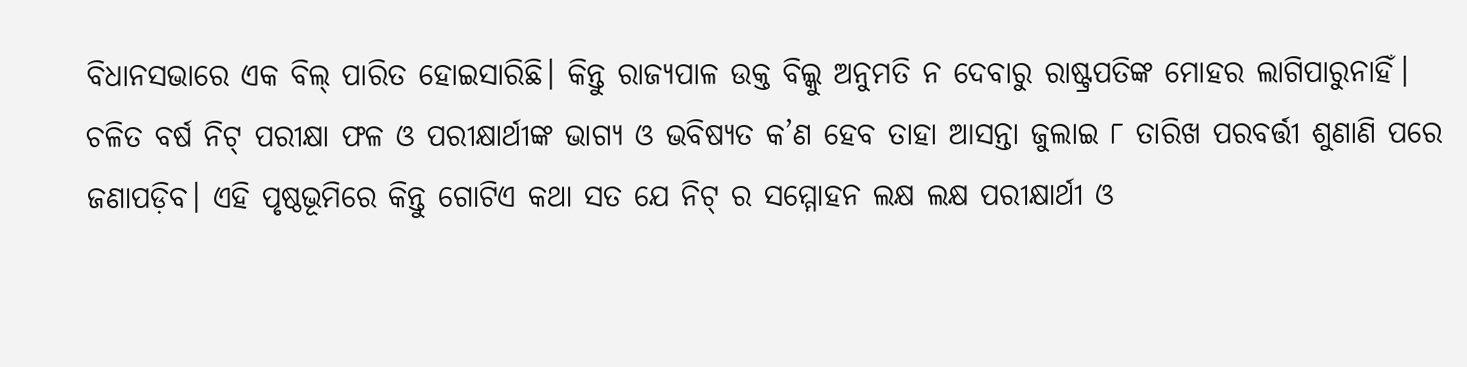ବିଧାନସଭାରେ ଏକ ବିଲ୍ ପାରିତ ହୋଇସାରିଛି। କିନ୍ତୁ ରାଜ୍ୟପାଳ ଉକ୍ତ ବିଲ୍କୁ ଅନୁମତି ନ ଦେବାରୁ ରାଷ୍ଟ୍ରପତିଙ୍କ ମୋହର ଲାଗିପାରୁନାହିଁ।
ଚଳିତ ବର୍ଷ ନିଟ୍ ପରୀକ୍ଷା ଫଳ ଓ ପରୀକ୍ଷାର୍ଥୀଙ୍କ ଭାଗ୍ୟ ଓ ଭବିଷ୍ୟତ କ’ଣ ହେବ ତାହା ଆସନ୍ତା ଜୁଲାଇ ୮ ତାରିଖ ପରବର୍ତ୍ତୀ ଶୁଣାଣି ପରେ ଜଣାପଡ଼ିବ। ଏହି ପୃଷ୍ଠଭୂମିରେ କିନ୍ତୁ ଗୋଟିଏ କଥା ସତ ଯେ ନିଟ୍ ର ସମ୍ମୋହନ ଲକ୍ଷ ଲକ୍ଷ ପରୀକ୍ଷାର୍ଥୀ ଓ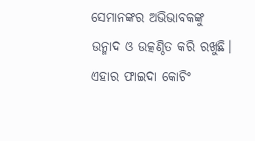ସେମାନଙ୍କର ଅଭିଭାବକଙ୍କୁ ଉନ୍ମାଦ ଓ ଉତ୍କଣ୍ଠିତ କରି ରଖୁଛି। ଏହାର ଫାଇଦା କୋଚିଂ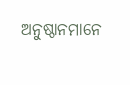ଅନୁଷ୍ଠାନମାନେ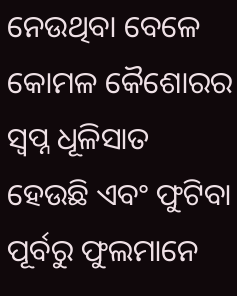ନେଉଥିବା ବେଳେ କୋମଳ କୈଶୋରର ସ୍ୱପ୍ନ ଧୂଳିସାତ ହେଉଛି ଏବଂ ଫୁଟିବା ପୂର୍ବରୁ ଫୁଲମାନେ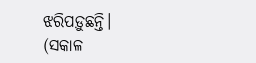ଝରିପଡ଼ୁଛନ୍ତି।
(ସକାଳ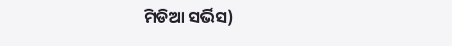ମିଡିଆ ସର୍ଭିସ)